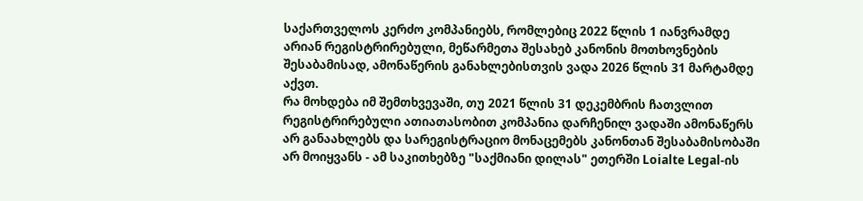საქართველოს კერძო კომპანიებს, რომლებიც 2022 წლის 1 იანვრამდე არიან რეგისტრირებული, მეწარმეთა შესახებ კანონის მოთხოვნების შესაბამისად, ამონაწერის განახლებისთვის ვადა 2026 წლის 31 მარტამდე აქვთ.
რა მოხდება იმ შემთხვევაში, თუ 2021 წლის 31 დეკემბრის ჩათვლით რეგისტრირებული ათიათასობით კომპანია დარჩენილ ვადაში ამონაწერს არ განაახლებს და სარეგისტრაციო მონაცემებს კანონთან შესაბამისობაში არ მოიყვანს - ამ საკითხებზე "საქმიანი დილას" ეთერში Loialte Legal-ის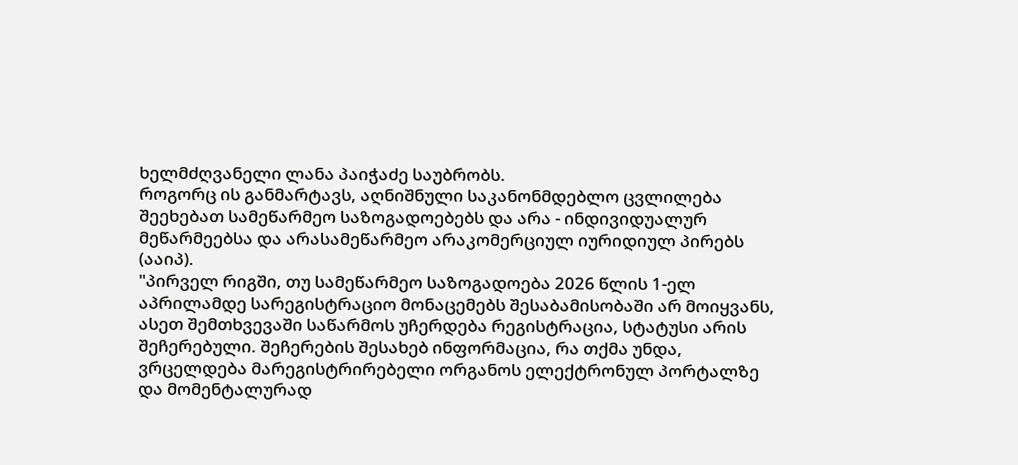ხელმძღვანელი ლანა პაიჭაძე საუბრობს.
როგორც ის განმარტავს, აღნიშნული საკანონმდებლო ცვლილება შეეხებათ სამეწარმეო საზოგადოებებს და არა - ინდივიდუალურ მეწარმეებსა და არასამეწარმეო არაკომერციულ იურიდიულ პირებს (ააიპ).
"პირველ რიგში, თუ სამეწარმეო საზოგადოება 2026 წლის 1-ელ აპრილამდე სარეგისტრაციო მონაცემებს შესაბამისობაში არ მოიყვანს, ასეთ შემთხვევაში საწარმოს უჩერდება რეგისტრაცია, სტატუსი არის შეჩერებული. შეჩერების შესახებ ინფორმაცია, რა თქმა უნდა, ვრცელდება მარეგისტრირებელი ორგანოს ელექტრონულ პორტალზე და მომენტალურად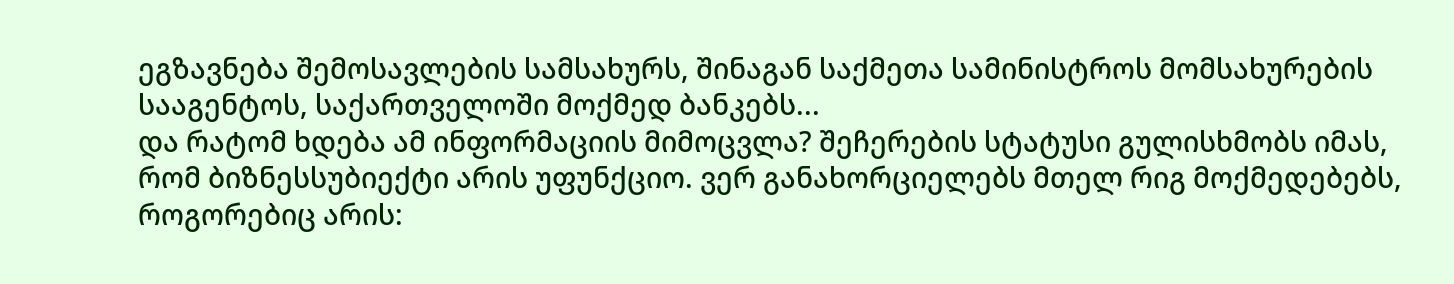ეგზავნება შემოსავლების სამსახურს, შინაგან საქმეთა სამინისტროს მომსახურების სააგენტოს, საქართველოში მოქმედ ბანკებს...
და რატომ ხდება ამ ინფორმაციის მიმოცვლა? შეჩერების სტატუსი გულისხმობს იმას, რომ ბიზნესსუბიექტი არის უფუნქციო. ვერ განახორციელებს მთელ რიგ მოქმედებებს, როგორებიც არის: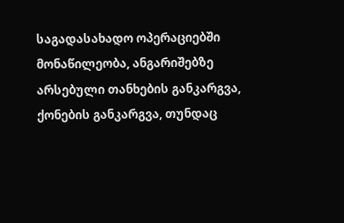საგადასახადო ოპერაციებში მონაწილეობა, ანგარიშებზე არსებული თანხების განკარგვა, ქონების განკარგვა, თუნდაც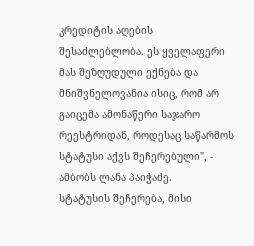კრედიტის აღების შესაძლებლობა. ეს ყველაფერი მას შეზღუდული ექნება და მნიშვნელოვანია ისიც, რომ არ გაიცემა ამონაწერი საჯარო რეესტრიდან, როდესაც საწარმოს სტატუსი აქვს შეჩერებული", - ამბობს ლანა პაიჭაძე.
სტატუსის შეჩერება, მისი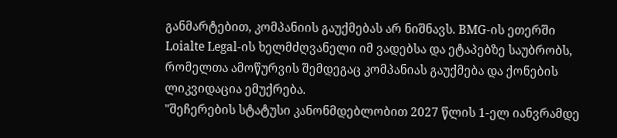განმარტებით, კომპანიის გაუქმებას არ ნიშნავს. BMG-ის ეთერში Loialte Legal-ის ხელმძღვანელი იმ ვადებსა და ეტაპებზე საუბრობს, რომელთა ამოწურვის შემდეგაც კომპანიას გაუქმება და ქონების ლიკვიდაცია ემუქრება.
"შეჩერების სტატუსი კანონმდებლობით 2027 წლის 1-ელ იანვრამდე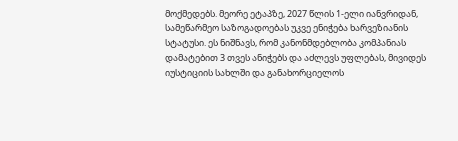მოქმედებს. მეორე ეტაპზე, 2027 წლის 1-ელი იანვრიდან, სამეწარმეო საზოგადოებას უკვე ენიჭება ხარვეზიანის სტატუსი. ეს ნიშნავს, რომ კანონმდებლობა კომპანიას დამატებით 3 თვეს ანიჭებს და აძლევს უფლებას, მივიდეს იუსტიციის სახლში და განახორციელოს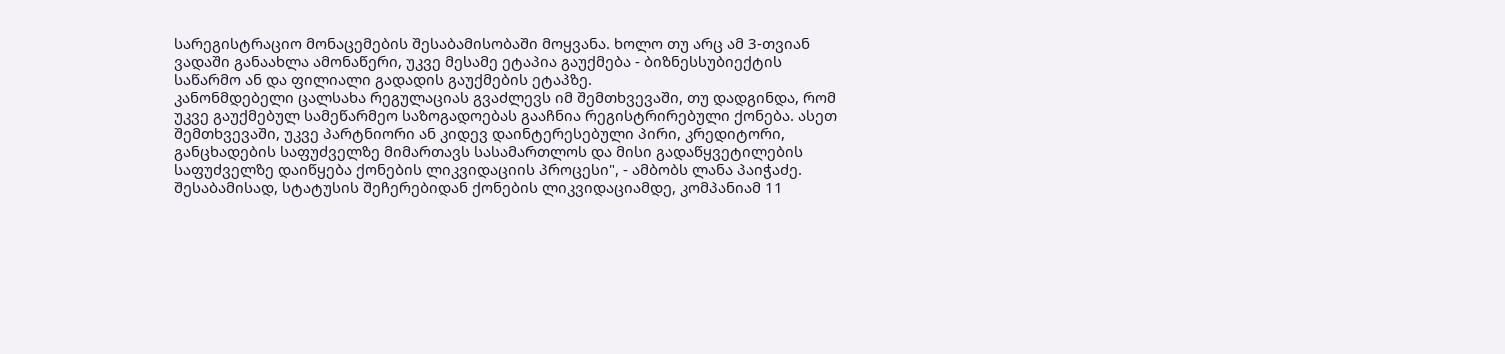სარეგისტრაციო მონაცემების შესაბამისობაში მოყვანა. ხოლო თუ არც ამ 3-თვიან ვადაში განაახლა ამონაწერი, უკვე მესამე ეტაპია გაუქმება - ბიზნესსუბიექტის საწარმო ან და ფილიალი გადადის გაუქმების ეტაპზე.
კანონმდებელი ცალსახა რეგულაციას გვაძლევს იმ შემთხვევაში, თუ დადგინდა, რომ უკვე გაუქმებულ სამეწარმეო საზოგადოებას გააჩნია რეგისტრირებული ქონება. ასეთ შემთხვევაში, უკვე პარტნიორი ან კიდევ დაინტერესებული პირი, კრედიტორი, განცხადების საფუძველზე მიმართავს სასამართლოს და მისი გადაწყვეტილების საფუძველზე დაიწყება ქონების ლიკვიდაციის პროცესი", - ამბობს ლანა პაიჭაძე.
შესაბამისად, სტატუსის შეჩერებიდან ქონების ლიკვიდაციამდე, კომპანიამ 11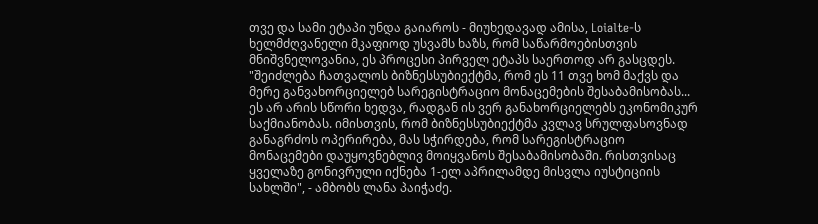თვე და სამი ეტაპი უნდა გაიაროს - მიუხედავად ამისა, Loialte-ს ხელმძღვანელი მკაფიოდ უსვამს ხაზს, რომ საწარმოებისთვის მნიშვნელოვანია, ეს პროცესი პირველ ეტაპს საერთოდ არ გასცდეს.
"შეიძლება ჩათვალოს ბიზნესსუბიექტმა, რომ ეს 11 თვე ხომ მაქვს და მერე განვახორციელებ სარეგისტრაციო მონაცემების შესაბამისობას... ეს არ არის სწორი ხედვა, რადგან ის ვერ განახორციელებს ეკონომიკურ საქმიანობას. იმისთვის, რომ ბიზნესსუბიექტმა კვლავ სრულფასოვნად განაგრძოს ოპერირება, მას სჭირდება, რომ სარეგისტრაციო მონაცემები დაუყოვნებლივ მოიყვანოს შესაბამისობაში. რისთვისაც ყველაზე გონივრული იქნება 1-ელ აპრილამდე მისვლა იუსტიციის სახლში", - ამბობს ლანა პაიჭაძე.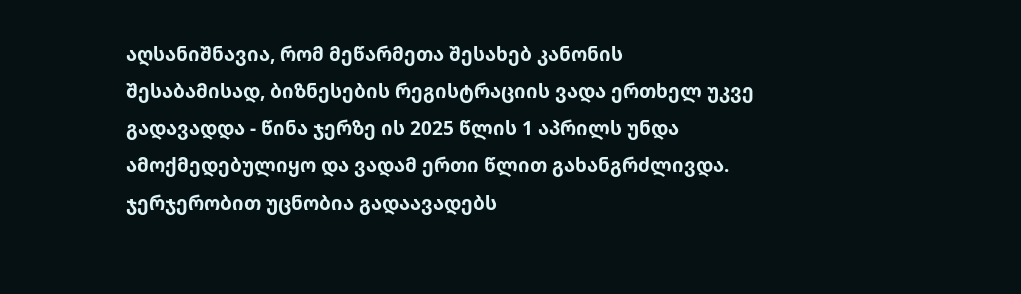აღსანიშნავია, რომ მეწარმეთა შესახებ კანონის შესაბამისად, ბიზნესების რეგისტრაციის ვადა ერთხელ უკვე გადავადდა - წინა ჯერზე ის 2025 წლის 1 აპრილს უნდა ამოქმედებულიყო და ვადამ ერთი წლით გახანგრძლივდა. ჯერჯერობით უცნობია გადაავადებს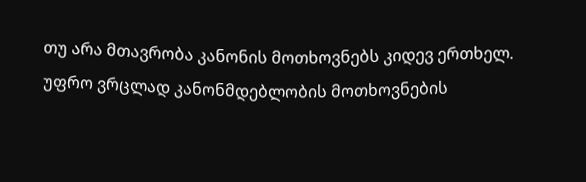თუ არა მთავრობა კანონის მოთხოვნებს კიდევ ერთხელ.
უფრო ვრცლად კანონმდებლობის მოთხოვნების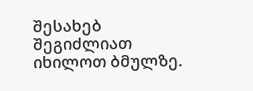შესახებ შეგიძლიათ იხილოთ ბმულზე.